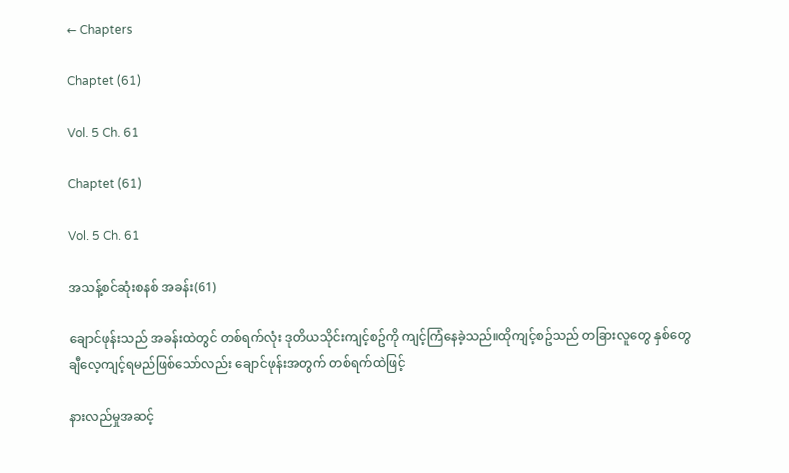← Chapters

Chaptet (61)

Vol. 5 Ch. 61

Chaptet (61)

Vol. 5 Ch. 61

အသန့်စင်ဆုံးစနစ် အခန်း(61)

ချောင်ဖုန်းသည် အခန်းထဲတွင် တစ်ရက်လုံး ဒုတိယသိုင်းကျင့်စဥ်ကို ကျင့်ကြံနေခဲ့သည်။ထိုကျင့်စဥ်သည် တခြားလူတွေ နှစ်တွေချီလေ့ကျင့်ရမည်ဖြစ်သော်လည်း ချောင်ဖုန်းအတွက် တစ်ရက်ထဲဖြင့်

နားလည်မှုအဆင့်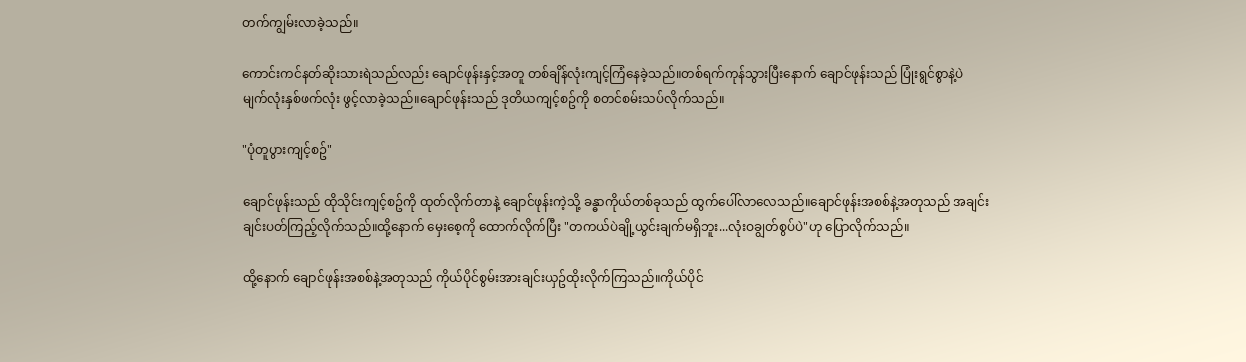တက်ကျွမ်းလာခဲ့သည်။

ကောင်းကင်နတ်ဆိုးသားရဲသည်လည်း ချောင်ဖုန်းနှင့်အတူ တစ်ချိန်လုံးကျင့်ကြံနေခဲ့သည်။တစ်ရက်ကုန်သွားပြီးနောက် ချောင်ဖုန်းသည် ပြုံးရွင်စွာနဲ့ပဲ မျက်လုံးနှစ်ဖက်လုံး ဖွင့်လာခဲ့သည်။ချောင်ဖုန်းသည် ဒုတိယကျင့်စဥ်ကို စတင်စမ်းသပ်လိုက်သည်။

"ပုံတူပွားကျင့်စဥ်"

ချောင်ဖုန်းသည် ထိုသိုင်းကျင့်စဥ်ကို ထုတ်လိုက်တာနဲ့ ချောင်ဖုန်းကဲ့သို့ ခန္ဓာကိုယ်တစ်ခုသည် ထွက်ပေါ်လာလေသည်။ချောင်ဖုန်းအစစ်နဲ့အတုသည် အချင်းချင်းပတ်ကြည့်လိုက်သည်။ထို့နောက် မှေးစေ့ကို ထောက်လိုက်ပြီး "တကယ်ပဲချို့ယွင်းချက်မရှိဘူး...လုံးဝချွတ်စွပ်ပဲ"ဟု ပြောလိုက်သည်။

ထို့နောက် ချောင်ဖုန်းအစစ်နဲ့အတုသည် ကိုယ်ပိုင်စွမ်းအားချင်းယှဥ်ထိုးလိုက်ကြသည်။ကိုယ်ပိုင်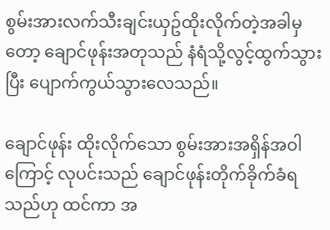စွမ်းအားလက်သီးချင်းယှဥ်ထိုးလိုက်တဲ့အခါမှတော့ ချောင်ဖုန်းအတုသည် နံရံသို့လွင့်ထွက်သွားပြီး ပျောက်ကွယ်သွားလေသည်။

ချောင်ဖုန်း ထိုးလိုက်သော စွမ်းအားအရှိန်အဝါကြောင့် လုပင်းသည် ချောင်ဖုန်းတိုက်ခိုက်ခံရသည်ဟု ထင်ကာ အ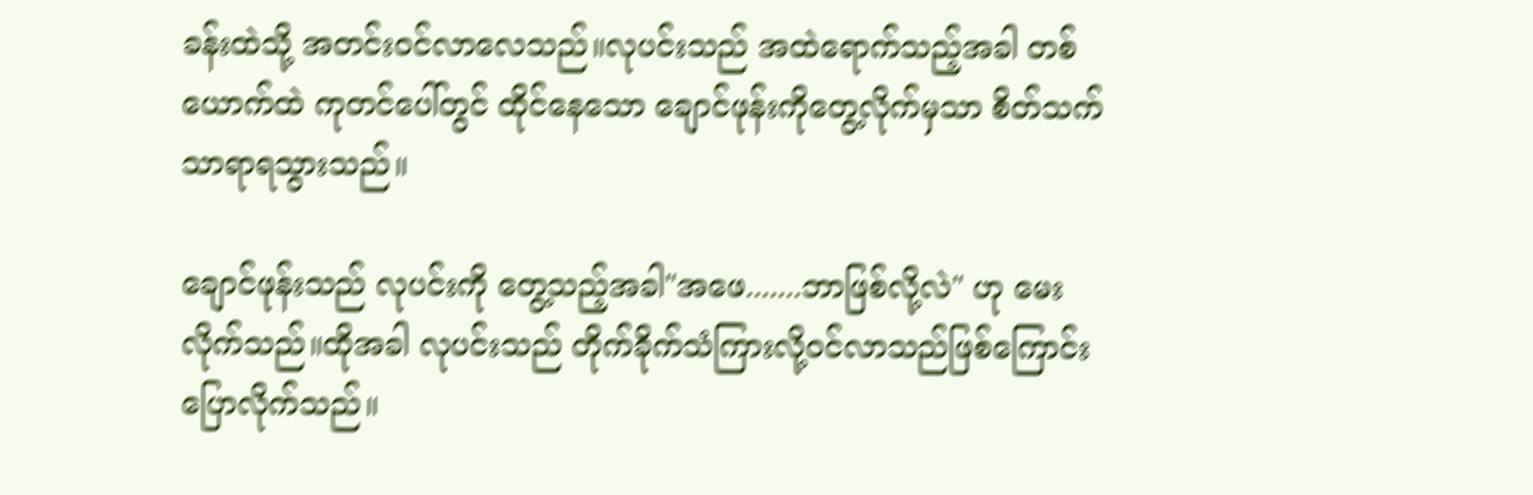ခန်းထဲသို့ အတင်းဝင်လာလေသည်။လုပင်းသည် အထဲရောက်သည့်အခါ တစ်ယောက်ထဲ ကုတင်ပေါ်တွင် ထိုင်နေသော ချောင်ဖုန်းကိုတွေ့လိုက်မှသာ စိတ်သက်သာရာရသွားသည်။

ချောင်ဖုန်းသည် လုပင်းကို တွေ့သည့်အခါ"အဖေ.......ဘာဖြစ်လို့လဲ" ဟု မေးလိုက်သည်။ထိုအခါ လုပင်းသည် တိုက်ခိုက်သံကြားလို့ဝင်လာသည်ဖြစ်ကြောင်းပြောလိုက်သည်။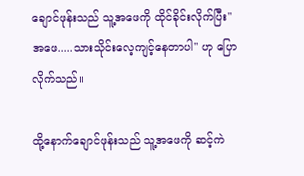ချောင်ဖုန်းသည် သူ့အဖေကို ထိုင်ခိုင်းလိုက်ပြီး" အဖေ.....သားသိုင်းလေ့ကျင့်နေတာပါ" ဟု ပြောလိုက်သည်။

ထို့နောက်ချောင်ဖုန်းသည် သူ့အဖေကို ဆင့်ကဲ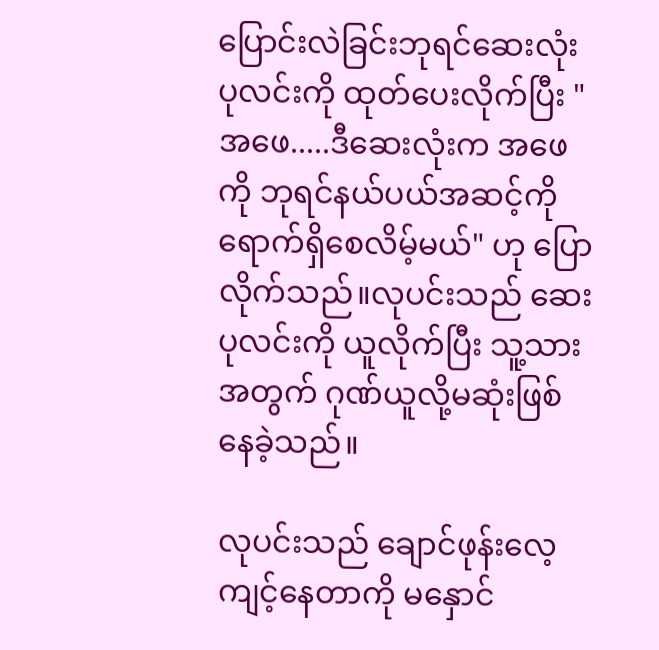ပြောင်းလဲခြင်းဘုရင်ဆေးလုံးပုလင်းကို ထုတ်ပေးလိုက်ပြီး "အဖေ.....ဒီဆေးလုံးက အဖေကို ဘုရင်နယ်ပယ်အဆင့်ကို ရောက်ရှိစေလိမ့်မယ်" ဟု ပြောလိုက်သည်။လုပင်းသည် ဆေးပုလင်းကို ယူလိုက်ပြီး သူ့သားအတွက် ဂုဏ်ယူလို့မဆုံးဖြစ်နေခဲ့သည်။

လုပင်းသည် ချောင်ဖုန်းလေ့ကျင့်နေတာကို မနှောင်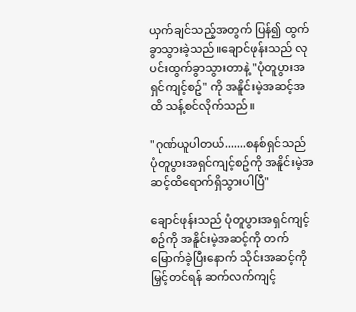ယှက်ချင်သည့်အတွက် ပြန်၍ ထွက်ခွာသွားခဲ့သည်။ချောင်ဖုန်းသည် လုပင်းထွက်ခွာသွားတာနဲ့ "ပုံတူပွားအရှင်ကျင့်စဥ်" ကို အနိူင်းမဲ့အဆင့်အထိ သန့်စင်လိုက်သည်။

"ဂုဏ်ယူပါတယ်.......စနစ်ရှင်သည် ပုံတူပွားအရှင်ကျင့်စဥ်ကို အနိူင်းမဲ့အဆင့်ထိရောက်ရှိသွားပါပြီ"

ချောင်ဖုန်းသည် ပုံတူပွားအရှင်ကျင့်စဥ်ကို အနိူင်းမဲ့အဆင့်ကို တက်မြောက်ခဲ့ပြီးနောက် သိုင်းအဆင့်ကို မြှင့်တင်ရန် ဆက်လက်ကျင့်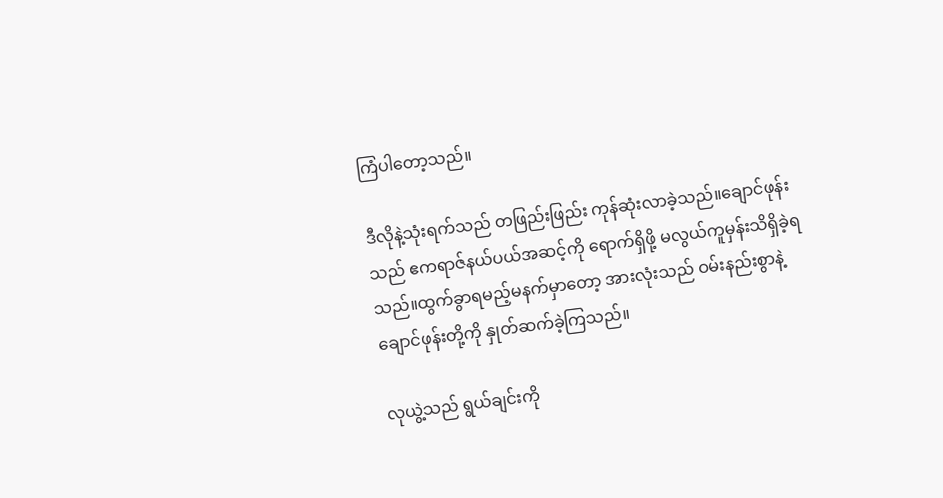ကြံပါတော့သည်။

ဒီလိုနဲ့သုံးရက်သည် တဖြည်းဖြည်း ကုန်ဆုံးလာခဲ့သည်။ချောင်ဖုန်းသည် ဧကရာဇ်နယ်ပယ်အဆင့်ကို ရောက်ရှိဖို့ မလွယ်ကူမှန်းသိရှိခဲ့ရသည်။ထွက်ခွာရမည့်မနက်မှာတော့ အားလုံးသည် ဝမ်းနည်းစွာနဲ့ ချောင်ဖုန်းတို့ကို နှုတ်ဆက်ခဲ့ကြသည်။

လုယွဲ့သည် ရွယ်ချင်းကို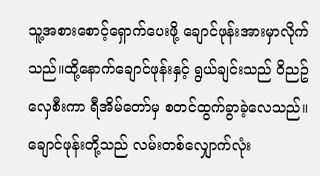သူ့အစားစောင့်ရှောက်ပေးဖို့ ချောင်ဖုန်းအားမှာလိုက်သည်။ထို့နောက်ချောင်ဖုန်းနှင့် ရွယ်ချင်းသည် ဝိညဥ်လှေစီးကာ ရီအိမ်တော်မှ စတင်ထွက်ခွာခဲ့လေသည်။ချောင်ဖုန်းတို့သည် လမ်းတစ်လျှောက်လုံး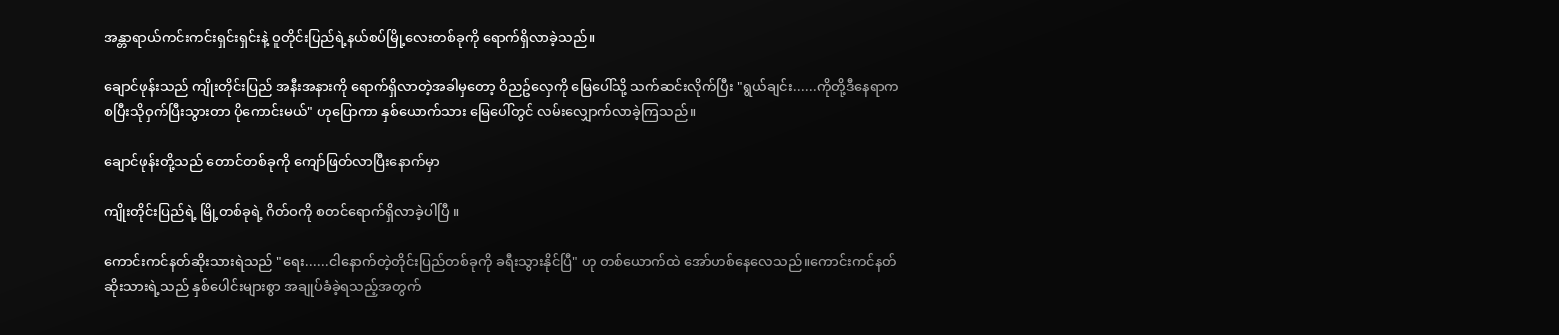အန္တာရာယ်ကင်းကင်းရှင်းရှင်းနဲ့ ဝူတိုင်းပြည်ရဲ့နယ်စပ်မြို့လေးတစ်ခုကို ရောက်ရှိလာခဲ့သည်။

ချောင်ဖုန်းသည် ကျိုးတိုင်းပြည် အနီးအနားကို ရောက်ရှိလာတဲ့အခါမှတော့ ဝိညဥ်လှေကို မြေပေါ်သို့ သက်ဆင်းလိုက်ပြီး "ရွယ်ချင်း......ကိုတို့ဒီနေရာကစပြီးသိုဝှက်ပြီးသွားတာ ပိုကောင်းမယ်" ဟုပြောကာ နှစ်ယောက်သား မြေပေါ်တွင် လမ်းလျှောက်လာခဲ့ကြသည်။

ချောင်ဖုန်းတို့သည် တောင်တစ်ခုကို ကျော်ဖြတ်လာပြီးနောက်မှာ

ကျိုးတိုင်းပြည်ရဲ့ မြို့တစ်ခုရဲ့ ဂိတ်ဝကို စတင်ရောက်ရှိလာခဲ့ပါပြီ ။

ကောင်းကင်နတ်ဆိုးသားရဲသည် "ရေး......ငါနောက်တဲ့တိုင်းပြည်တစ်ခုကို ခရီးသွားနိုင်ပြီ" ဟု တစ်ယောက်ထဲ အော်ဟစ်နေလေသည်။ကောင်းကင်နတ်ဆိုးသားရဲ့သည် နှစ်ပေါင်းများစွာ အချုပ်ခံခဲ့ရသည့်အတွက်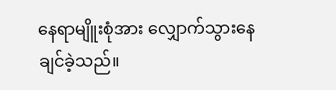နေရာမျိူးစုံအား လျှောက်သွားနေချင်ခဲ့သည်။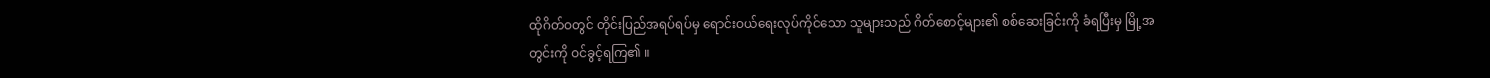ထိုဂိတ်ဝတွင် တိုင်းပြည်အရပ်ရပ်မှ ရောင်းဝယ်ရေးလုပ်ကိုင်သော သူများသည် ဂိတ်စောင့်များ၏ စစ်ဆေးခြင်းကို ခံရပြီးမှ မြို့အတွင်းကို ဝင်ခွင့်ရကြ၏ ။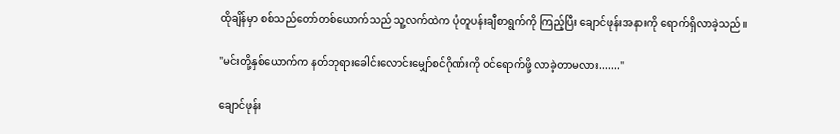ထိုချိန်မှာ စစ်သည်တော်တစ်ယောက်သည် သူ့လက်ထဲက ပုံတူပန်းချီစာရွက်ကို ကြည့်ပြီး ချောင်ဖုန်းအနားကို ရောက်ရှိလာခဲ့သည်။

"မင်းတို့နှစ်ယောက်က နတ်ဘုရားခေါင်းလောင်းမျှော်စင်ဂိုဏ်းကို ဝင်ရောက်ဖို့ လာခဲ့တာမလား......."

ချောင်ဖုန်း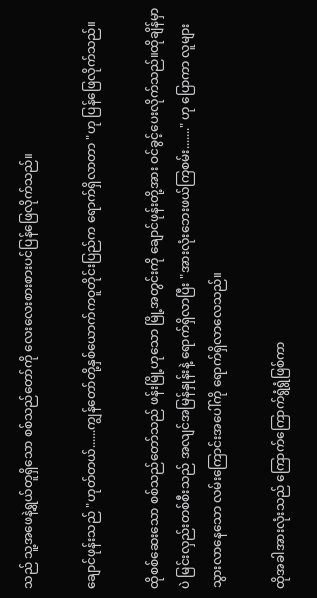သည် သူ့အဖေနဲ့ရွယ်တူရှိသော စစ်သည်တော်ကို လေးလေးစားစားပင်ပြန်ဖြေလိုက်သည်။

ချောင်ဖုန်းသည် "ဟုတ်တယ်......ကျွန်တော်တို့နှစ်ယောက်ကဝူတိုင်းပြည်က ရောက်ရှိလာတာ "ဟု ပြန်ဖြေလိုက်သည်။

ထိုစစ်ဆေးသော စစ်သည်တော်သည် ဖန်းမြို့ဟုသော မြို့အတွင်းကို ချောင်ဖုန်းတို့အား ဝင်ခွင့်ပေးလိုက်သည်။ထိုချိန်မှာပဲ မြင်းလှည်းတစ်စီးသည် အလျင်အမြန်နှုန်းနဲ့ ရောက်ရှိလာပြီး "အားလုံးဘေးဖယ်ကြစမ်း......." ဟု ပြောကာ လူများသွားလာနေသော လမ်းကြောင်းအပေါ်ကို ရောက်ရှိလာလေသည်။

ထိုအခါအားလုံးသည် ကြောက်ကြောက်ရွံရွံဖြစ်ကာ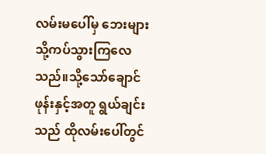လမ်းမပေါ်မှ ဘေးများသို့ကပ်သွားကြလေသည်။သို့သော်ချောင်ဖုန်းနှင့်အတူ ရွယ်ချင်းသည် ထိုလမ်းပေါ်တွင်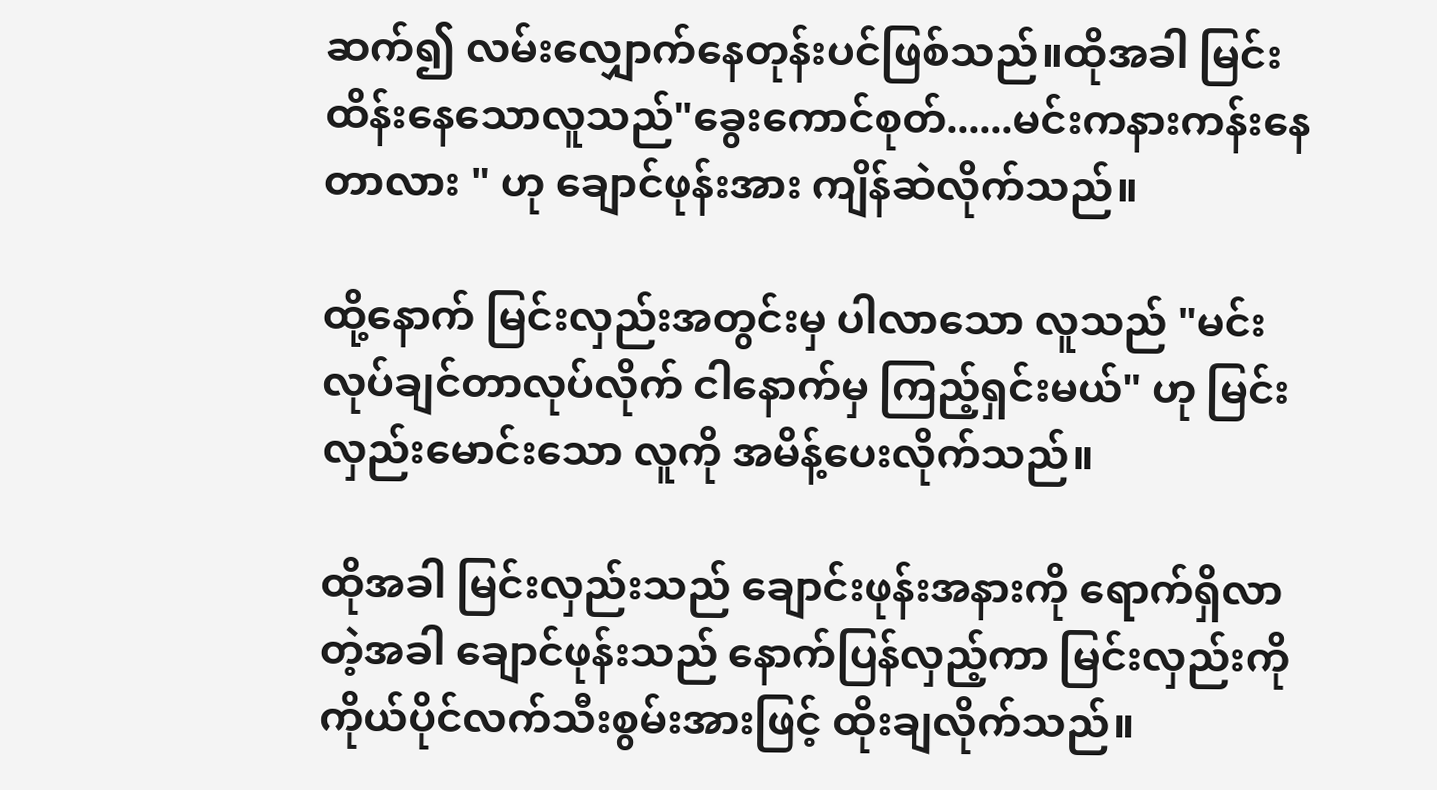ဆက်၍ လမ်းလျှောက်နေတုန်းပင်ဖြစ်သည်။ထိုအခါ မြင်းထိန်းနေသောလူသည်"ခွေးကောင်စုတ်......မင်းကနားကန်းနေတာလား " ဟု ချောင်ဖုန်းအား ကျိန်ဆဲလိုက်သည်။

ထို့နောက် မြင်းလှည်းအတွင်းမှ ပါလာသော လူသည် "မင်းလုပ်ချင်တာလုပ်လိုက် ငါနောက်မှ ကြည့်ရှင်းမယ်" ဟု မြင်းလှည်းမောင်းသော လူကို အမိန့်ပေးလိုက်သည်။

ထိုအခါ မြင်းလှည်းသည် ချောင်းဖုန်းအနားကို ရောက်ရှိလာတဲ့အခါ ချောင်ဖုန်းသည် နောက်ပြန်လှည့်ကာ မြင်းလှည်းကို ကိုယ်ပိုင်လက်သီးစွမ်းအားဖြင့် ထိုးချလိုက်သည်။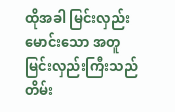ထိုအခါ မြင်းလှည်းမောင်းသော အတူ မြင်းလှည်းကြီးသည် တိမ်း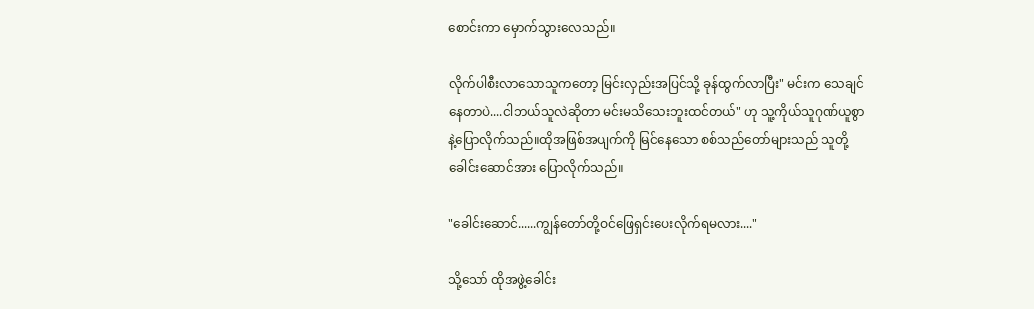စောင်းကာ မှောက်သွားလေသည်။

လိုက်ပါစီးလာသောသူကတော့ မြင်းလှည်းအပြင်သို့ ခုန်ထွက်လာပြီး" မင်းက သေချင်နေတာပဲ....ငါဘယ်သူလဲဆိုတာ မင်းမသိသေးဘူးထင်တယ်" ဟု သူ့ကိုယ်သူဂုဏ်ယူစွာနဲ့ပြောလိုက်သည်။ထိုအဖြစ်အပျက်ကို မြင်နေသော စစ်သည်တော်များသည် သူတို့ခေါင်းဆောင်အား ပြောလိုက်သည်။

"ခေါင်းဆောင်......ကျွန်တော်တို့ဝင်ဖြေရှင်းပေးလိုက်ရမလား...."

သို့သော် ထိုအဖွဲ့ခေါင်း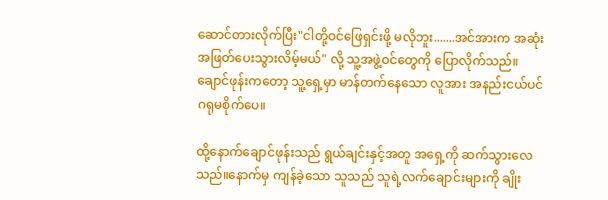ဆောင်တားလိုက်ပြီး"ငါတို့ဝင်ဖြေရှင်းဖို့ မလိုဘူး.......အင်အားက အဆုံးအဖြတ်ပေးသွားလိမ့်မယ်" လို့ သူ့အဖွဲ့ဝင်တွေကို ပြောလိုက်သည်။ချောင်ဖုန်းကတော့ သူ့ရှေ့မှာ မာန်တက်နေသော လူအား အနည်းငယ်ပင် ဂရုမစိုက်ပေ။

ထို့နောက်ချောင်ဖုန်းသည် ရွယ်ချင်းနှင့်အတူ အရှေ့ကို ဆက်သွားလေသည်။နောက်မှ ကျန်ခဲ့သော သူသည် သူရဲ့လက်ချောင်းများကို ချိုး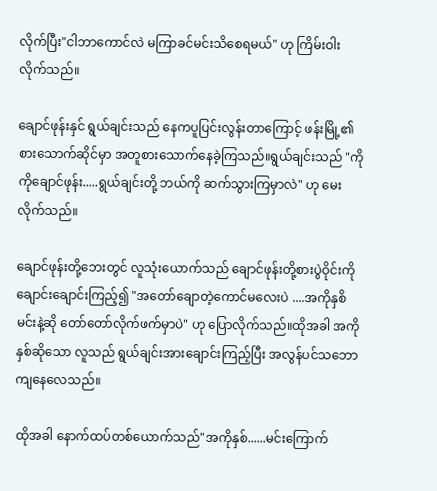လိုက်ပြီး"ငါဘာကောင်လဲ မကြာခင်မင်းသိစေရမယ်" ဟု ကြိမ်းဝါးလိုက်သည်။

ချောင်ဖုန်းနှင် ရွယ်ချင်းသည် နေကပူပြင်းလွန်းတာကြောင့် ဖန်းမြို့၏ စားသောက်ဆိုင်မှာ အတူစားသောက်နေခဲ့ကြသည်။ရွယ်ချင်းသည် "ကိုကိုချောင်ဖုန်း.....ရွယ်ချင်းတို့ ဘယ်ကို ဆက်သွားကြမှာလဲ" ဟု မေးလိုက်သည်။

ချောင်ဖုန်းတို့ဘေးတွင် လူသုံးယောက်သည် ချောင်ဖုန်းတို့စားပွဲဝိုင်းကို ချောင်းချောင်းကြည့်၍ "အတော်ချောတဲ့ကောင်မလေးပဲ ....အကိုနှစိ မင်းနဲ့ဆို တော်တော်လိုက်ဖက်မှာပဲ" ဟု ပြောလိုက်သည်။ထိုအခါ အကိုနှစ်ဆိုသော လူသည် ရွယ်ချင်းအားချောင်းကြည့်ပြီး အလွန်ပင်သဘောကျနေလေသည်။

ထိုအခါ နောက်ထပ်တစ်ယောက်သည်"အကိုနှစ်......မင်းကြောက်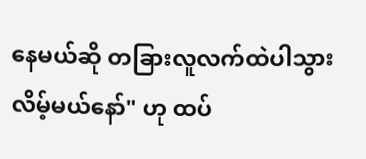နေမယ်ဆို တခြားလူလက်ထဲပါသွားလိမ့်မယ်နော်" ဟု ထပ်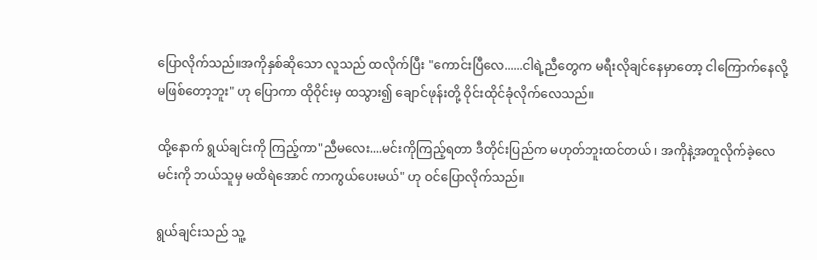ပြောလိုက်သည်။အကိုနှစ်ဆိုသော လူသည် ထလိုက်ပြီး "ကောင်းပြီလေ......ငါရဲ့ညီတွေက မရီးလိုချင်နေမှာတော့ ငါကြောက်နေလို့ မဖြစ်တော့ဘူး" ဟု ပြောကာ ထိုဝိုင်းမှ ထသွား၍ ချောင်ဖုန်းတို့ ဝိုင်းထိုင်ခုံလိုက်လေသည်။

ထို့နောက် ရွယ်ချင်းကို ကြည့်ကာ"ညီမလေး....မင်းကိုကြည့်ရတာ ဒီတိုင်းပြည်က မဟုတ်ဘူးထင်တယ် ၊ အကိုနဲ့အတူလိုက်ခဲ့လေ မင်းကို ဘယ်သူမှ မထိရဲအောင် ကာကွယ်ပေးမယ်" ဟု ဝင်ပြောလိုက်သည်။

ရွယ်ချင်းသည် သူ့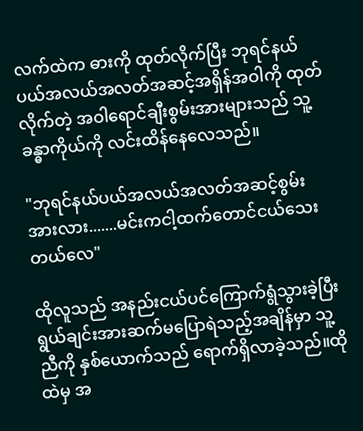လက်ထဲက ဓားကို ထုတ်လိုက်ပြီး ဘုရင်နယ်ပယ်အလယ်အလတ်အဆင့်အရှိန်အဝါကို ထုတ်လိုက်တဲ့ အဝါရောင်ချီးစွမ်းအားများသည် သူ့ခန္ဓာကိုယ်ကို လင်းထိန်နေလေသည်။

"ဘုရင်နယ်ပယ်အလယ်အလတ်အဆင့်စွမ်းအားလား.......မင်းကငါ့ထက်တောင်ငယ်သေးတယ်လေ"

ထိုလူသည် အနည်းငယ်ပင်ကြောက်ရွံသွားခဲ့ပြီး ရွယ်ချင်းအားဆက်မပြောရဲသည့်အချိန်မှာ သူ့ညီကို နှစ်ယောက်သည် ရောက်ရှိလာခဲ့သည်။ထိုထဲမှ အ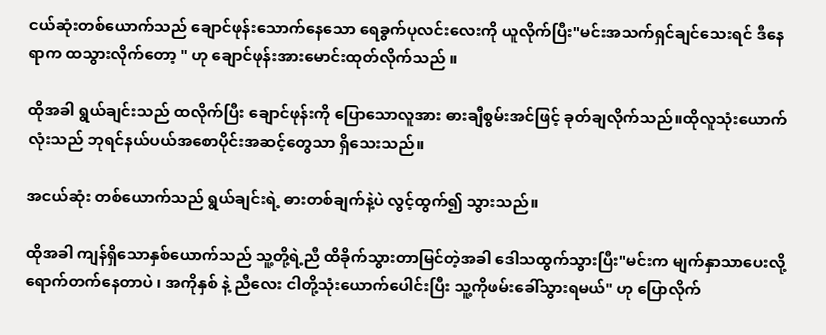ငယ်ဆုံးတစ်ယောက်သည် ချောင်ဖုန်းသောက်နေသော ရေခွက်ပုလင်းလေးကို ယူလိုက်ပြီး"မင်းအသက်ရှင်ချင်သေးရင် ဒီနေရာက ထသွားလိုက်တော့ " ဟု ချောင်ဖုန်းအားမောင်းထုတ်လိုက်သည် ။

ထိုအခါ ရွယ်ချင်းသည် ထလိုက်ပြီး ချောင်ဖုန်းကို ပြောသောလူအား ဓားချီစွမ်းအင်ဖြင့် ခုတ်ချလိုက်သည်။ထိုလူသုံးယောက်လုံးသည် ဘုရင်နယ်ပယ်အစောပိုင်းအဆင့်တွေသာ ရှိသေးသည်။

အငယ်ဆုံး တစ်ယောက်သည် ရွယ်ချင်းရဲ့ ဓားတစ်ချက်နဲ့ပဲ လွင့်ထွက်၍ သွားသည်။

ထိုအခါ ကျန်ရှိသောနှစ်ယောက်သည် သူ့တို့ရဲ့ညီ ထိခိုက်သွားတာမြင်တဲ့အခါ ဒေါသထွက်သွားပြီး"မင်းက မျက်နှာသာပေးလို့ ရောက်တက်နေတာပဲ ၊ အကိုနှစ် နဲ့ ညီလေး ငါတို့သုံးယောက်ပေါင်းပြီး သူ့ကိုဖမ်းခေါ်သွားရမယ်" ဟု ပြောလိုက်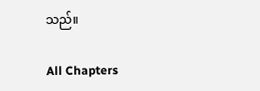သည်။

All Chapters